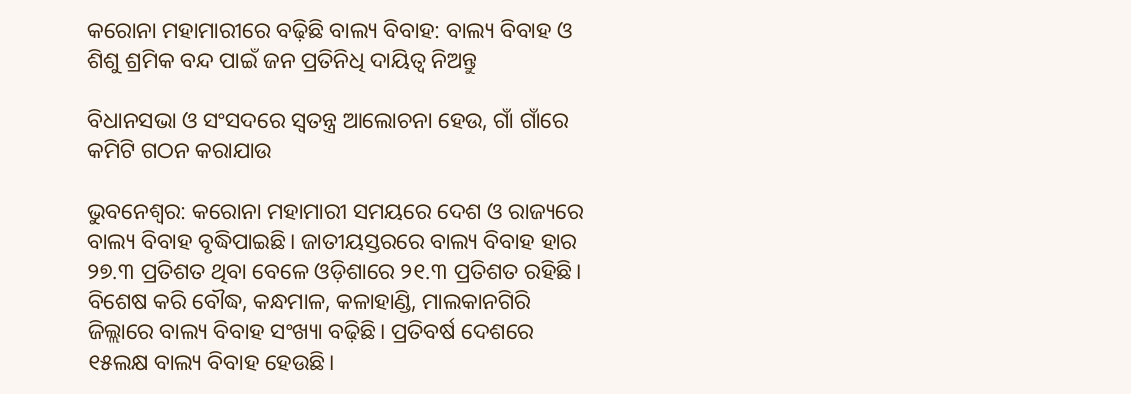କରୋନା ମହାମାରୀରେ ବଢ଼ିଛି ବାଲ୍ୟ ବିବାହ: ବାଲ୍ୟ ବିବାହ ଓ ଶିଶୁ ଶ୍ରମିକ ବନ୍ଦ ପାଇଁ ଜନ ପ୍ରତିନିଧି ଦାୟିତ୍ବ ନିଅନ୍ତୁ

ବିଧାନସଭା ଓ ସଂସଦରେ ସ୍ବତନ୍ତ୍ର ଆଲୋଚନା ହେଉ, ଗାଁ ଗାଁରେ କମିଟି ଗଠନ କରାଯାଉ

ଭୁବନେଶ୍ବର: କରୋନା ମହାମାରୀ ସମୟରେ ଦେଶ ଓ ରାଜ୍ୟରେ ବାଲ୍ୟ ବିବାହ ବୃଦ୍ଧିପାଇଛି। ଜାତୀୟସ୍ତରରେ ବାଲ୍ୟ ବିବାହ ହାର ୨୭.୩ ପ୍ରତିଶତ ଥିବା ବେଳେ ଓଡ଼ିଶାରେ ୨୧.୩ ପ୍ରତିଶତ ରହିଛି। ବିଶେଷ କରି ବୌଦ୍ଧ, କନ୍ଧମାଳ, କଳାହାଣ୍ଡି, ମାଲକାନଗିରି ଜିଲ୍ଲାରେ ବାଲ୍ୟ ବିବାହ ସଂଖ୍ୟା ବଢ଼ିଛି। ପ୍ରତିବର୍ଷ ଦେଶରେ ୧୫ଲକ୍ଷ ବାଲ୍ୟ ବିବାହ ହେଉଛି।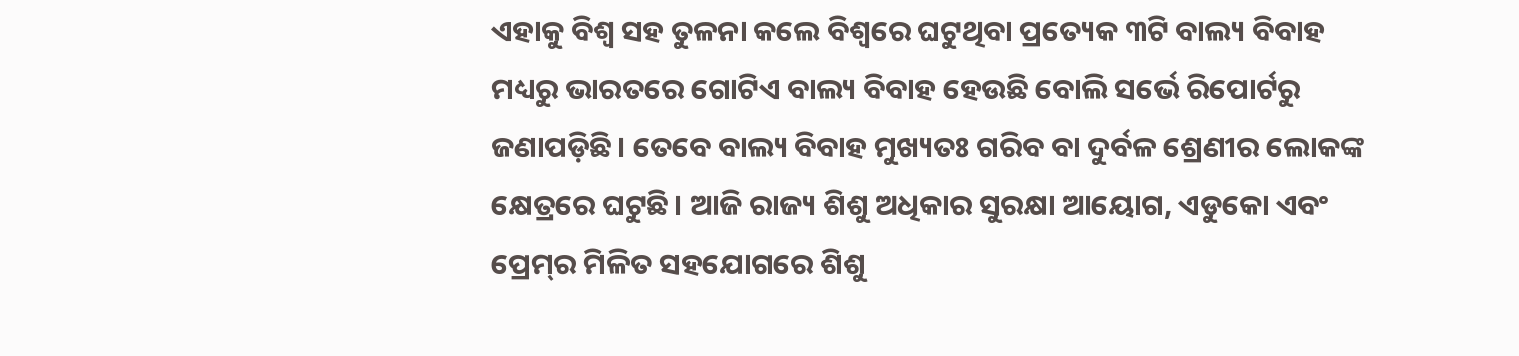ଏହାକୁ ବିଶ୍ୱ ସହ ତୁଳନା କଲେ ବିଶ୍ବରେ ଘଟୁଥିବା ପ୍ରତ୍ୟେକ ୩ଟି ବାଲ୍ୟ ବିବାହ ମଧ୍ୟରୁ ଭାରତରେ ଗୋଟିଏ ବାଲ୍ୟ ବିବାହ ହେଉଛି ବୋଲି ସର୍ଭେ ରିପୋର୍ଟରୁ ଜଣାପଡ଼ିଛି। ତେବେ ବାଲ୍ୟ ବିବାହ ମୁଖ୍ୟତଃ ଗରିବ ବା ଦୁର୍ବଳ ଶ୍ରେଣୀର ଲୋକଙ୍କ କ୍ଷେତ୍ରରେ ଘଟୁଛି। ଆଜି ରାଜ୍ୟ ଶିଶୁ ଅଧିକାର ସୁରକ୍ଷା ଆୟୋଗ, ଏଡୁକୋ ଏବଂ ପ୍ରେମ୍‌ର ମିଳିତ ସହଯୋଗରେ ଶିଶୁ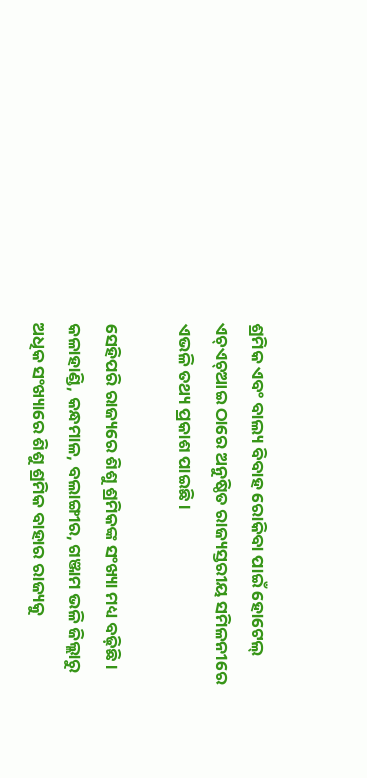ଶ୍ରମିକ ଏବଂ ବାଲ୍ୟ ବିବାହ ରୋକିବା ପାଇଁ ହୋଟେଲ୍‌ ଏଚ୍‌ଏଚ୍‌ଆଇ ଠାରେ ଅନୁଷ୍ଠିତ ରାଜ୍ୟସ୍ତରୀୟ ସମିଳନୀରେ ଏଭଳି ତଥ୍ୟ ପ୍ରକାଶ ପାଇଛି।

ସେହିପରି ରାଜ୍ୟରେ ଶିଶୁ ଶ୍ରମିକଙ୍କ ସଂଖ୍ୟା ମଧ୍ୟ ବଢ଼ିଛି। କଳାହାଣ୍ଡି, କନ୍ଧମାଳ, ବଲାଙ୍ଗୀର, ଗଞ୍ଜାମ ଭଳି ଜିଲ୍ଲାରୁ ଅଧିକ ସଂଖ୍ୟାରେ ଶିଶୁ ଶ୍ରମିକ ବାହାର ରାଜ୍ୟକୁ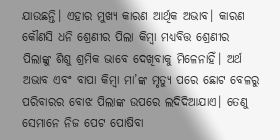ଯାଉଛନ୍ତି। ଏହାର ମୁଖ୍ୟ କାରଣ ଆର୍ଥିକ ଅଭାବ। କାରଣ କୌଣସି ଧନି ଶ୍ରେଣୀର ପିଲା କିମ୍ବା ମଧ୍ୟବିତ୍ତ ଶ୍ରେଣୀର ପିଲାଙ୍କୁ ଶିଶୁ ଶ୍ରମିକ ଭାବେ ଦେଖିବାକୁ ମିଳେନାହିଁ। ଅର୍ଥ ଅଭାବ ଏବଂ ବାପା କିମ୍ବା ମା’ଙ୍କ ମୃତ୍ୟୁ ପରେ ଛୋଟ ବେଳରୁ ପରିବାରର ବୋଝ ପିଲାଙ୍କ ଉପରେ ଲଦିଦିଆଯାଏ। ତେଣୁ ସେମାନେ ନିଜ ପେଟ ପୋଷିବା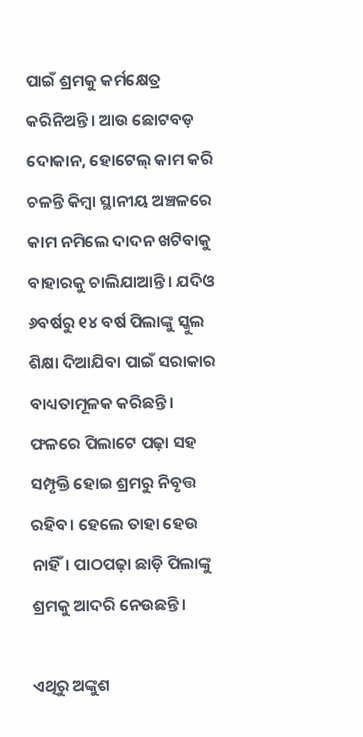ପାଇଁ ଶ୍ରମକୁ କର୍ମକ୍ଷେତ୍ର କରିନିଅନ୍ତି। ଆଉ ଛୋଟବଡ଼ ଦୋକାନ, ହୋଟେଲ୍‌ କାମ କରି ଚଳନ୍ତି କିମ୍ବା ସ୍ଥାନୀୟ ଅଞ୍ଚଳରେ କାମ ନମିଲେ ଦାଦନ ଖଟିବାକୁ ବାହାରକୁ ଚାଲିଯାଆନ୍ତି। ଯଦିଓ ୬ବର୍ଷରୁ ୧୪ ବର୍ଷ ପିଲାଙ୍କୁ ସ୍କୁଲ ଶିକ୍ଷା ଦିଆଯିବା ପାଇଁ ସରାକାର ବାଧ୍ୟତାମୂଳକ କରିଛନ୍ତି। ଫଳରେ ପିଲାଟେ ପଢ଼ା ସହ ସମ୍ପୃକ୍ତି ହୋଇ ଶ୍ରମରୁ ନିବୃତ୍ତ ରହିବ। ହେଲେ ତାହା ହେଉ ନାହିଁ। ପାଠପଢ଼ା ଛାଡ଼ି ପିଲାଙ୍କୁ ଶ୍ରମକୁ ଆଦରି ନେଉଛନ୍ତି।

ଏଥିରୁ ଅଙ୍କୁଶ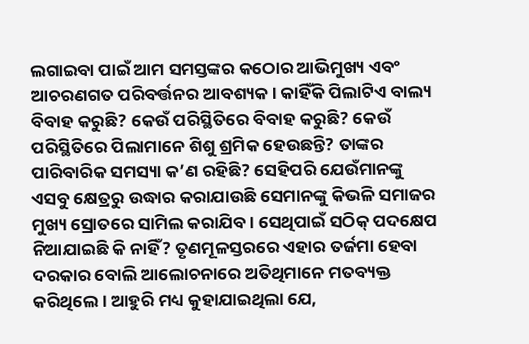ଲଗାଇବା ପାଇଁ ଆମ ସମସ୍ତଙ୍କର କଠୋର ଆଭିମୁଖ୍ୟ ଏବଂ ଆଚରଣଗତ ପରିବର୍ତ୍ତନର ଆବଶ୍ୟକ। କାହିଁକି ପିଲାଟିଏ ବାଲ୍ୟ ବିବାହ କରୁଛି? କେଉଁ ପରିସ୍ଥିତିରେ ବିବାହ କରୁଛି? କେଉଁ ପରିସ୍ଥିତିରେ ପିଲାମାନେ ଶିଶୁ ଶ୍ରମିକ ହେଉଛନ୍ତି? ତାଙ୍କର ପାରିବାରିକ ସମସ୍ୟା କ’ଣ ରହିଛି? ସେହିପରି ଯେଉଁମାନଙ୍କୁ ଏସବୁ କ୍ଷେତ୍ରରୁ ଉଦ୍ଧାର କରାଯାଉଛି ସେମାନଙ୍କୁ କିଭଳି ସମାଜର ମୁଖ୍ୟ ସ୍ରୋତରେ ସାମିଲ କରାଯିବ। ସେଥିପାଇଁ ସଠିକ୍‌ ପଦକ୍ଷେପ ନିଆଯାଇଛି କି ନାହିଁ? ତୃଣମୂଳସ୍ତରରେ ଏହାର ତର୍ଜମା ହେବା ଦରକାର ବୋଲି ଆଲୋଚନାରେ ଅତିଥିମାନେ ମତବ୍ୟକ୍ତ କରିଥିଲେ। ଆହୁରି ମଧ୍ୟ କୁହାଯାଇଥିଲା‌ ଯେ,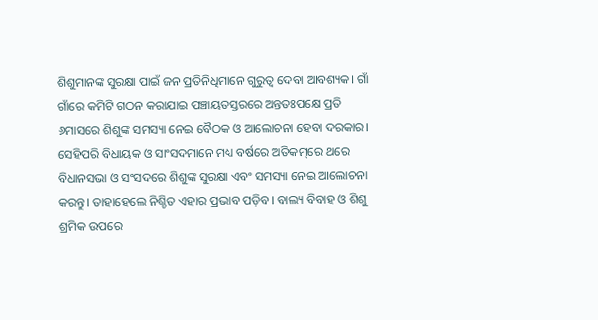ଶିଶୁମାନଙ୍କ ସୁରକ୍ଷା ପାଇଁ ଜନ ପ୍ରତିନିଧିମାନେ ଗୁରୁତ୍ବ ଦେବା ଆବଶ୍ୟକ। ଗାଁ ଗାଁରେ କମିଟି ଗଠନ କରାଯାଇ ପଞ୍ଚାୟତସ୍ତରରେ ଅନ୍ତତଃପକ୍ଷେ ପ୍ରତି ୬ମାସରେ ଶିଶୁଙ୍କ ସମସ୍ୟା ନେଇ ବୈଠକ ଓ ଆଲୋଚନା ହେବା ଦରକାର। ସେହିପରି ବିଧାୟକ ଓ ସାଂସଦମାନେ ମଧ୍ୟ ବର୍ଷରେ ଅତିକମ୍‌ରେ ଥରେ ବିଧାନସଭା ଓ ସଂସଦରେ ଶିଶୁଙ୍କ ସୁରକ୍ଷା ଏବଂ ସମସ୍ୟା ନେଇ ଆଲୋଚନା କରନ୍ତୁ। ତାହାହେଲେ ନିଶ୍ଚିତ ଏହାର ପ୍ରଭାବ ପଡ଼ିବ। ବାଲ୍ୟ ବିବାହ ଓ ଶିଶୁ ଶ୍ରମିକ ଉପରେ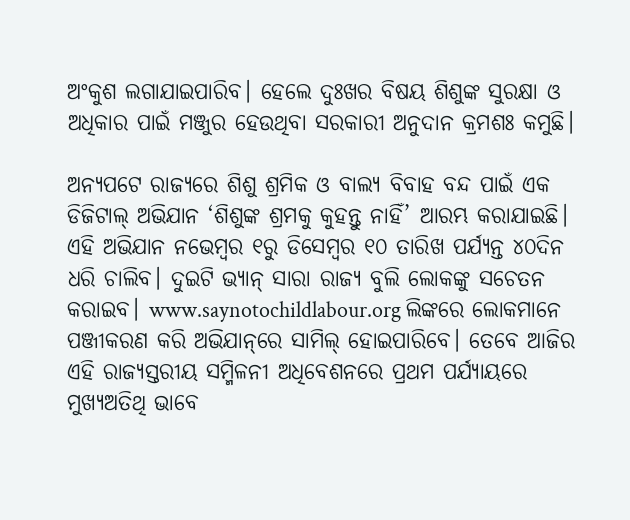ଅଂକୁଶ ଲଗାଯାଇପାରିବ। ହେଲେ ଦୁଃଖର ବିଷୟ ଶିଶୁଙ୍କ ସୁରକ୍ଷା ଓ ଅଧିକାର ପାଇଁ ମଞ୍ଜୁର ହେଉଥିବା ସରକାରୀ ଅନୁଦାନ କ୍ରମଶଃ କମୁଛି।

ଅନ୍ୟପଟେ ରାଜ୍ୟରେ ଶିଶୁ ଶ୍ରମିକ ଓ ବାଲ୍ୟ ବିବାହ ବନ୍ଦ ପାଇଁ ଏକ ଡିଜିଟାଲ୍‌ ଅଭିଯାନ ‘ଶିଶୁଙ୍କ ଶ୍ରମକୁ କୁହନ୍ତୁ ନାହିଁ’ ଆରମ୍ଭ କରାଯାଇଛି। ଏହି ଅଭିଯାନ ନଭେମ୍ବର ୧ରୁ ଡିସେମ୍ବର ୧୦ ତାରିଖ ପର୍ଯ୍ୟନ୍ତ ୪୦ଦିନ ଧରି ଚାଲିବ। ଦୁଇଟି ଭ୍ୟାନ୍‌ ସାରା ରାଜ୍ୟ ବୁଲି ଲୋକଙ୍କୁ ସଚେତନ କରାଇବ। www.saynotochildlabour.org ଲିଙ୍କରେ ଲୋକମାନେ ପଞ୍ଜୀକରଣ କରି ଅଭିଯାନ୍‌ରେ ସାମିଲ୍‌ ହୋଇପାରିବେ। ତେବେ ଆଜିର ଏହି ରାଜ୍ୟସ୍ତରୀୟ ସମ୍ମିଳନୀ ଅଧିବେଶନରେ ପ୍ରଥମ ପର୍ଯ୍ୟାୟରେ ମୁଖ୍ୟଅତିଥି ଭାବ‌େ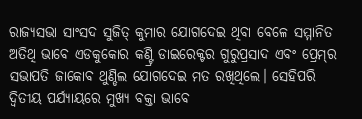ରାଜ୍ୟସଭା ସାଂସଦ ସୁଜିତ୍‌ କୁମାର ଯୋଗଦେଇ ଥିବା ବେଳେ ସମ୍ମାନିତ ଅତିଥି ଭାବେ ଏଡକୁକୋର କଣ୍ଟ୍ରି ଡାଇରେକ୍ଟର ଗୁରୁପ୍ରସାଦ ଏବଂ ପ୍ରେମ୍‌ର ସଭାପତି ଜାକୋବ ଥୁଣ୍ଡିଲ ଯୋଗଦେଇ ମତ ରଖିଥିଲେ। ସେହିପରି ଦ୍ବିତୀୟ ପର୍ଯ୍ୟାୟରେ ମୁଖ୍ୟ ବକ୍ତା ଭାବେ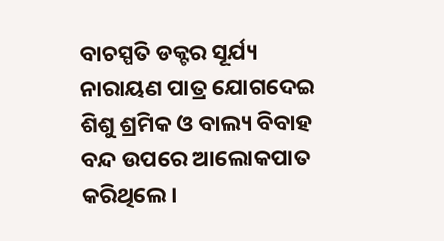ବାଚସ୍ପତି ଡକ୍ଟର ସୂର୍ଯ୍ୟ ନାରାୟଣ ପାତ୍ର ଯୋଗଦେଇ ଶିଶୁ ଶ୍ରମିକ ଓ ବାଲ୍ୟ ବିବାହ ବନ୍ଦ ଉପରେ ଆଲୋକପାତ କରିଥିଲେ।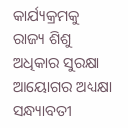କାର୍ଯ୍ୟକ୍ରମକୁ ରାଜ୍ୟ ଶିଶୁ ଅଧିକାର ସୁରକ୍ଷା ଆୟୋଗର ଅଧ୍ୟକ୍ଷା ସନ୍ଧ୍ୟାବତୀ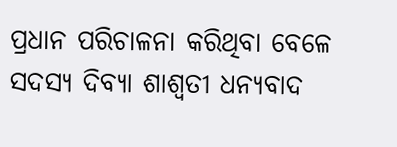ପ୍ରଧାନ ପରିଚାଳନା କରିଥିବା ବେଳେ ସଦସ୍ୟ ଦିବ୍ୟା ଶାଶ୍ବତୀ ଧନ୍ୟବାଦ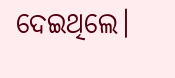ଦେଇଥିଲେ।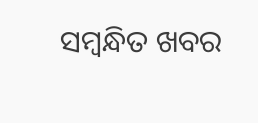ସମ୍ବନ୍ଧିତ ଖବର